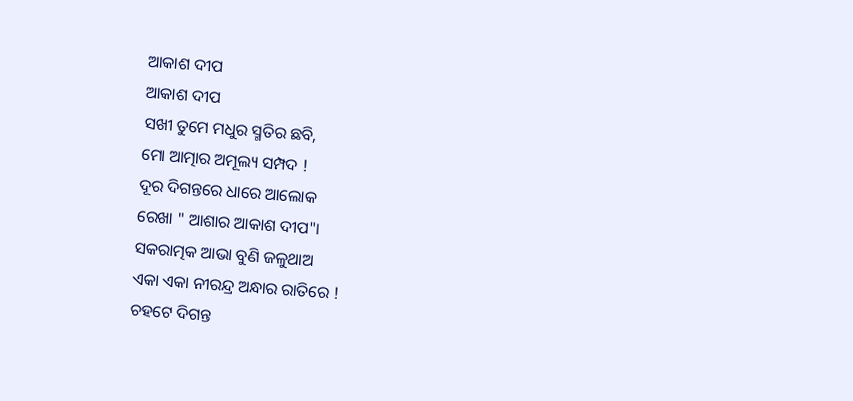ଆକାଶ ଦୀପ
ଆକାଶ ଦୀପ
ସଖୀ ତୁମେ ମଧୁର ସ୍ମତିର ଛବି,
ମୋ ଆତ୍ମାର ଅମୂଲ୍ୟ ସମ୍ପଦ !
ଦୂର ଦିଗନ୍ତରେ ଧାରେ ଆଲୋକ
ରେଖା " ଆଶାର ଆକାଶ ଦୀପ"।
ସକରାତ୍ମକ ଆଭା ବୁଣି ଜଳୁଥାଅ
ଏକା ଏକା ନୀରନ୍ଦ୍ର ଅନ୍ଧାର ରାତିରେ !
ଚହଟେ ଦିଗନ୍ତ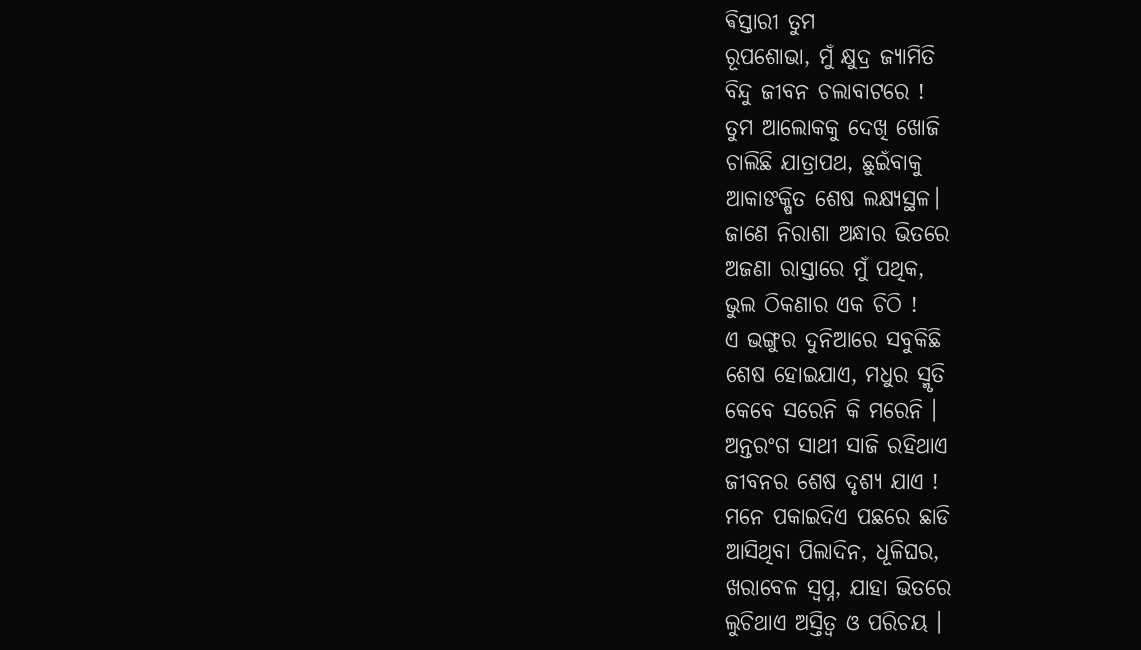ଵିସ୍ତାରୀ ତୁମ
ରୂପଶୋଭା, ମୁଁ କ୍ଷୁଦ୍ର ଜ୍ୟାମିତି
ବିନ୍ଦୁ ଜୀବନ ଚଲାବାଟରେ !
ତୁମ ଆଲୋକକୁ ଦେଖି ଖୋଜି
ଚାଲିଛି ଯାତ୍ରାପଥ, ଛୁଇଁବାକୁ
ଆକାଙକ୍ଷିତ ଶେଷ ଲକ୍ଷ୍ୟସ୍ଥଳ।
ଜାଣେ ନିରାଶା ଅନ୍ଧାର ଭିତରେ
ଅଜଣା ରାସ୍ତାରେ ମୁଁ ପଥିକ,
ଭୁଲ ଠିକଣାର ଏକ ଚିଠି !
ଏ ଭଙ୍ଗୁର ଦୁନିଆରେ ସବୁକିଛି
ଶେଷ ହୋଇଯାଏ, ମଧୁର ସ୍ମୃତି
କେବେ ସରେନି କି ମରେନି ।
ଅନ୍ତରଂଗ ସାଥୀ ସାଜି ରହିଥାଏ
ଜୀବନର ଶେଷ ଦୃଶ୍ୟ ଯାଏ !
ମନେ ପକାଇଦିଏ ପଛରେ ଛାଡି
ଆସିଥିବା ପିଲାଦିନ, ଧୂଳିଘର,
ଖରାବେଳ ସ୍ବପ୍ନ, ଯାହା ଭିତରେ
ଲୁଚିଥାଏ ଅସ୍ତିତ୍ବ ଓ ପରିଚୟ ।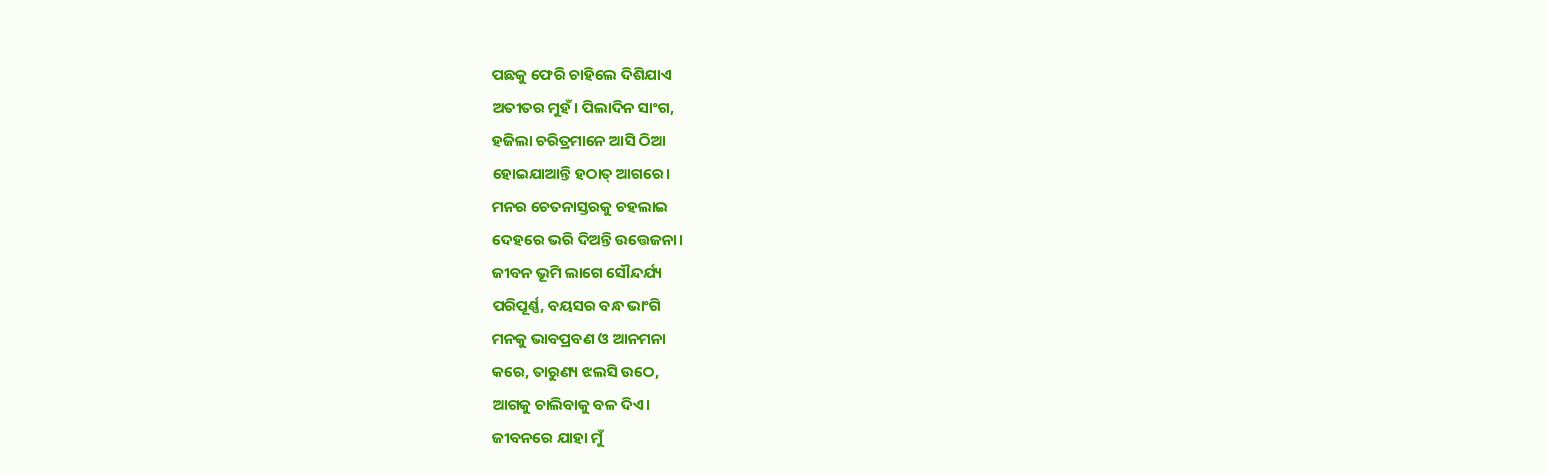ପଛକୁ ଫେରି ଚାହିଲେ ଦିଶିଯାଏ
ଅତୀତର ମୁହଁ। ପିଲାଦିନ ସାଂଗ,
ହଜିଲା ଚରିତ୍ରମାନେ ଆସି ଠିଆ
ହୋଇଯାଆନ୍ତି ହଠାତ୍ ଆଗରେ।
ମନର ଚେତନାସ୍ତରକୁ ଚହଲାଇ
ଦେହରେ ଭରି ଦିଅନ୍ତି ଉତ୍ତେଜନା।
ଜୀବନ ଭୂମି ଲାଗେ ସୌନ୍ଦର୍ଯ୍ୟ
ପରିପୂର୍ଣ୍ଣ, ବୟସର ବନ୍ଧ ଭାଂଗି
ମନକୁ ଭାବପ୍ରବଣ ଓ ଆନମନା
କରେ, ତାରୁଣ୍ୟ ଝଲସି ଉଠେ,
ଆଗକୁ ଚାଲିବାକୁ ବଳ ଦିଏ।
ଜୀବନରେ ଯାହା ମୁଁ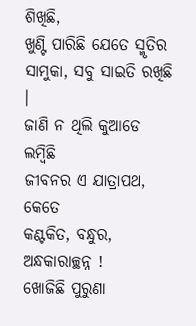ଶିଖିଛି,
ଖୁଣ୍ଟି ପାରିଛି ଯେତେ ସ୍ମୃତିର
ସାମୁକା, ସବୁ ସାଇତି ରଖିଛି ।
ଜାଣି ନ ଥିଲି କୁଆଡେ ଲମ୍ବିଛି
ଜୀବନର ଏ ଯାତ୍ରାପଥ, କେତେ
କଣ୍ଟକିତ, ବନ୍ଧୁର, ଅନ୍ଧକାରାଚ୍ଛନ୍ନ !
ଖୋଜିଛି ପୁରୁଣା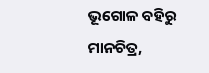ଭୂଗୋଳ ବହିରୁ
ମାନଚିତ୍ର,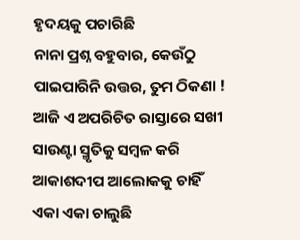ହୃଦୟକୁ ପଚାରିଛି
ନାନା ପ୍ରଶ୍ନ ବହୁବାର, କେଉଁଠୁ
ପାଇପାରିନି ଉତ୍ତର, ତୁମ ଠିକଣା !
ଆଜି ଏ ଅପରିଚିତ ରାସ୍ତାରେ ସଖୀ
ସାଉଣ୍ଟା ସ୍ମୃତିକୁ ସମ୍ବଳ କରି
ଆକାଶଦୀପ ଆଲୋକକୁ ଚାହିଁ
ଏକା ଏକା ଚାଲୁଛି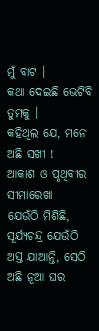ମୁଁ ବାଟ ।
କଥା ଦେଇଛି ଭେଟିବି ତୁମକୁ ।
କହିଥିଲ ଯେ, ମନେ ଅଛି ସଖୀ !
ଆକାଶ ଓ ପୃଥିବୀର ସୀମାରେଖା
ଯେଉଁଠି ମିଶିଛି, ସୂର୍ଯ୍ୟଚନ୍ଦ୍ର ଯେଉଁଠି
ଅସ୍ତ ଯାଆନ୍ତି, ସେଠି ଅଛି ନୂଆ ଘର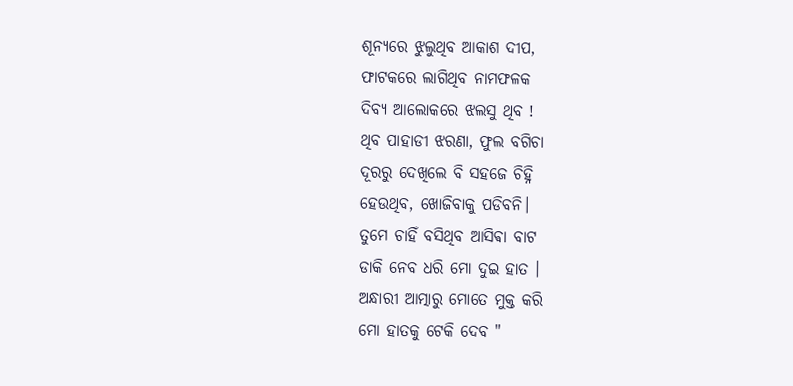ଶୂନ୍ୟରେ ଝୁଲୁଥିବ ଆକାଶ ଦୀପ,
ଫାଟକରେ ଲାଗିଥିବ ନାମଫଳକ
ଦିବ୍ୟ ଆଲୋକରେ ଝଲସୁ ଥିବ !
ଥିବ ପାହାଡୀ ଝରଣା, ଫୁଲ ବଗିଚା
ଦୂରରୁ ଦେଖିଲେ ବି ସହଜେ ଚିହ୍ନି
ହେଉଥିବ, ଖୋଜିବାକୁ ପଡିବନି।
ତୁମେ ଚାହିଁ ବସିଥିବ ଆସିଵା ବାଟ
ଡାକି ନେବ ଧରି ମୋ ଦୁଇ ହାତ ।
ଅନ୍ଧାରୀ ଆତ୍ମାରୁ ମୋତେ ମୁକ୍ତ କରି
ମୋ ହାତକୁ ଟେକି ଦେବ "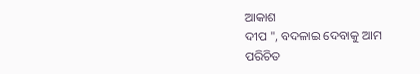ଆକାଶ
ଦୀପ ", ବଦଳାଇ ଦେବାକୁ ଆମ
ପରିଚିତ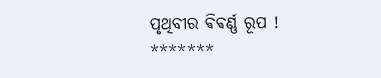ପୃଥିବୀର ଵିଵର୍ଣ୍ଣ ରୂପ !
*******